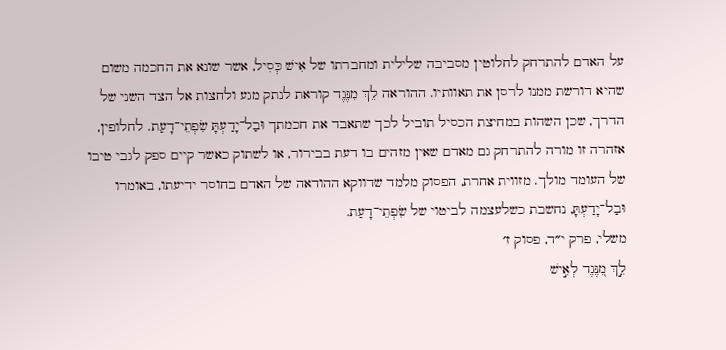על האדם להתרחק לחלוטין מסביבה שלילית ומחברתו של אִישׁ כְּסִיל, אשר שונא את החכמה משום שהיא דורשת ממנו לרסן את תאוותיו. ההוראה לֵךְ מִנֶּגֶד קוראת לנתק מגע ולחצות אל הצד השני של הדרך, שכן השהות במחיצת הכסיל תוביל לכך שתאבד את חכמתך וּבַל־יָדַעְתָּ שִׂפְתֵי־דָעַת. לחלופין, אזהרה זו מורה להתרחק גם מאדם שאין מזהים בו דעת בבירור, או לשתוק כאשר קיים ספק לגבי טיבו של העומד מולך. מזווית אחרת, הפסוק מלמד שדווקא ההודאה של האדם בחוסר ידיעתו, באומרו וּבַל־יָדַעְתָּ, נחשבת כשלעצמה לביטוי של שִׂפְתֵי־דָעַת.
משלי, פרק י״ד, פסוק ז׳
לֵ֣ךְ מִ֭נֶּגֶד לְאִ֣ישׁ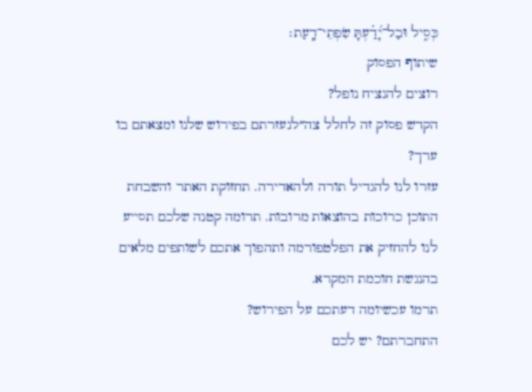כְּסִ֑יל וּבַל־יָ֝דַ֗עְתָּ שִׂפְתֵי־דָֽעַת׃
שיתוף הפסוק
רוצים להנציח נופל?
הקדש פסוק זה לחלל צה״לנעזרתם בפירוש שלנו ומצאתם בו ערך?
עזרו לנו להגדיל תורה ולהאדירה. תחזוקת האתר והשבחת התוכן כרוכות בהוצאות מרובות. תרומה קטנה שלכם תסייע לנו להחזיק את הפלטפורמה ותהפוך אתכם לשותפים מלאים בהנגשת חוכמת המקרא.
תרמו עכשיומה דעתכם על הפירוש?
התחברתם? יש לכם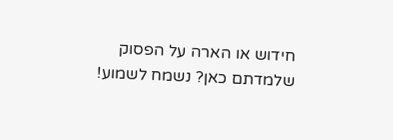חידוש או הארה על הפסוק שלמדתם כאן? נשמח לשמוע!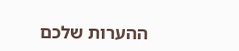ההערות שלכם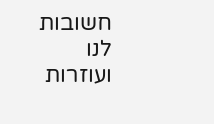חשובות לנו ועוזרות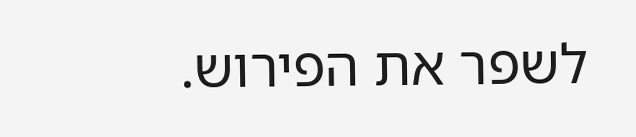לשפר את הפירוש.